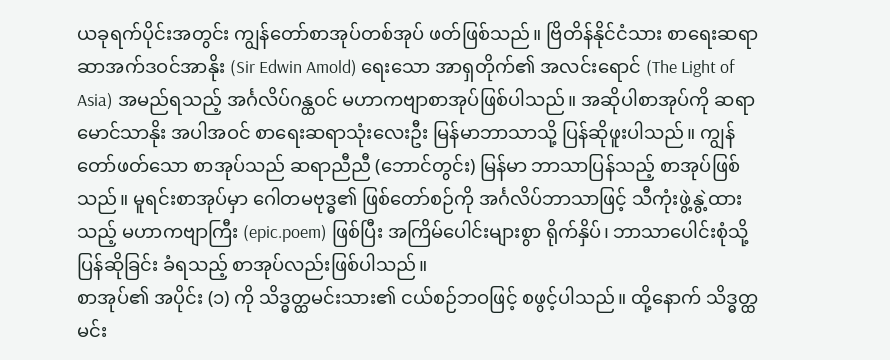ယခုရက်ပိုင်းအတွင်း ကျွန်တော်စာအုပ်တစ်အုပ် ဖတ်ဖြစ်သည်။ ဗြိတိန်နိုင်ငံသား စာရေးဆရာ ဆာအက်ဒဝင်အာနိုး (Sir Edwin Amold) ရေးသော အာရှတိုက်၏ အလင်းရောင် (The Light of Asia) အမည်ရသည့် အင်္ဂလိပ်ဂန္ထဝင် မဟာကဗျာစာအုပ်ဖြစ်ပါသည်။ အဆိုပါစာအုပ်ကို ဆရာမောင်သာနိုး အပါအဝင် စာရေးဆရာသုံးလေးဦး မြန်မာဘာသာသို့ ပြန်ဆိုဖူးပါသည်။ ကျွန်တော်ဖတ်သော စာအုပ်သည် ဆရာညီညီ (ဘောင်တွင်း) မြန်မာ ဘာသာပြန်သည့် စာအုပ်ဖြစ်သည်။ မူရင်းစာအုပ်မှာ ဂေါတမဗုဒ္ဓ၏ ဖြစ်တော်စဉ်ကို အင်္ဂလိပ်ဘာသာဖြင့် သီကုံးဖွဲ့နွဲ့ထားသည့် မဟာကဗျာကြီး (epic.poem) ဖြစ်ပြီး အကြိမ်ပေါင်းများစွာ ရိုက်နှိပ်၊ ဘာသာပေါင်းစုံသို့ ပြန်ဆိုခြင်း ခံရသည့် စာအုပ်လည်းဖြစ်ပါသည်။
စာအုပ်၏ အပိုင်း (၁) ကို သိဒ္ဓတ္ထမင်းသား၏ ငယ်စဉ်ဘဝဖြင့် စဖွင့်ပါသည်။ ထို့နောက် သိဒ္ဓတ္ထမင်း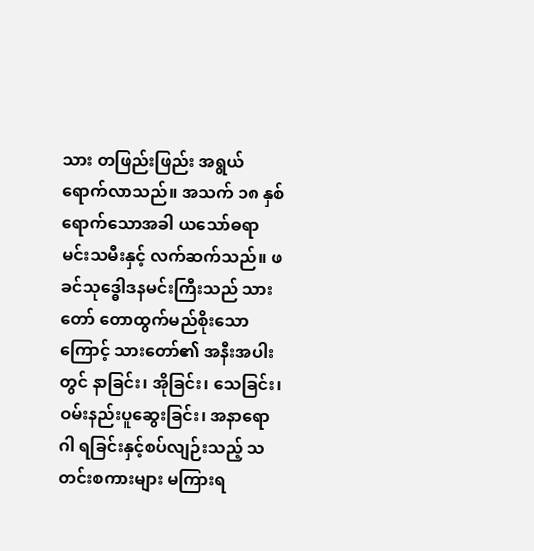သား တဖြည်းဖြည်း အရွယ်ရောက်လာသည်။ အသက် ၁၈ နှစ် ရောက်သောအခါ ယသော်ဓရာမင်းသမီးနှင့် လက်ဆက်သည်။ ဖခင်သုဒ္ဓေါဒနမင်းကြီးသည် သားတော် တောထွက်မည်စိုးသောကြောင့် သားတော်၏ အနီးအပါးတွင် နာခြင်း၊ အိုခြင်း၊ သေခြင်း၊ ဝမ်းနည်းပူဆွေးခြင်း၊ အနာရောဂါ ရခြင်းနှင့်စပ်လျဉ်းသည့် သတင်းစကားများ မကြားရ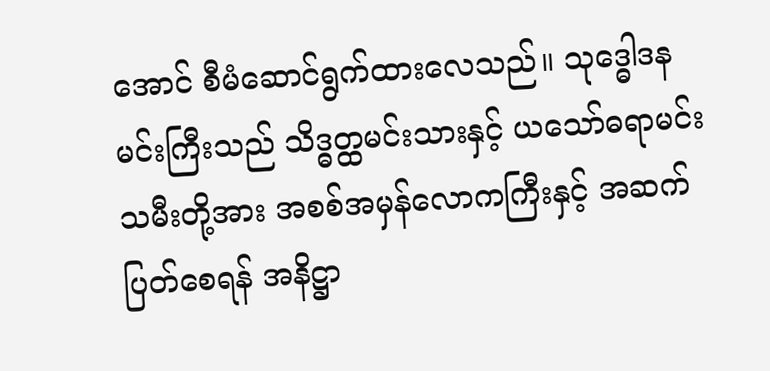အောင် စီမံဆောင်ရွက်ထားလေသည်။ သုဒ္ဓေါဒနမင်းကြီးသည် သိဒ္ဓတ္ထမင်းသားနှင့် ယသော်ဓရာမင်းသမီးတို့အား အစစ်အမှန်လောကကြီးနှင့် အဆက်ပြတ်စေရန် အနိဋ္ဌာ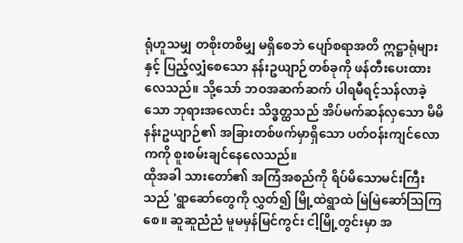ရုံဟူသမျှ တစိုးတစိမျှ မရှိစေဘဲ ပျော်စရာအတိ ဣဋ္ဌာရုံများနှင့် ပြည့်လျှံစေသော နန်းဥယျာဉ်တစ်ခုကို ဖန်တီးပေးထားလေသည်။ သို့သော် ဘဝအဆက်ဆက် ပါရမီရင့်သန်လာခဲ့သော ဘုရားအလောင်း သိဒ္ဓတ္ထသည် အိပ်မက်ဆန်လှသော မိမိနန်းဥယျာဉ်၏ အခြားတစ်ဖက်မှာရှိသော ပတ်ဝန်းကျင်လောကကို စူးစမ်းချင်နေလေသည်။
ထိုအခါ သားတော်၏ အကြံအစည်ကို ရိပ်မိသောမင်းကြီးသည် 'ရွာဆော်တွေကို လွှတ်၍ မြို့ထဲရွာထဲ မြဲမြဲဆော်သြကြစေ။ ဆူဆူညံညံ မူမမှန်မြင်ကွင်း ငါ့မြို့တွင်းမှာ အ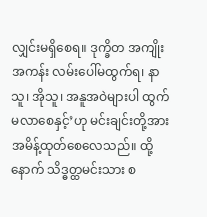လျှင်းမရှိစေရ။ ဒုက္ခိတ အကျိုးအကန်း လမ်းပေါ်မထွက်ရ၊ နာသူ၊ အိုသူ၊ အနူအဝဲများပါ ထွက်မလာစေနှင့်’ဟု မင်းချင်းတို့အား အမိန့်ထုတ်စေလေသည်။ ထို့နောက် သိဒ္ဓတ္ထမင်းသား စ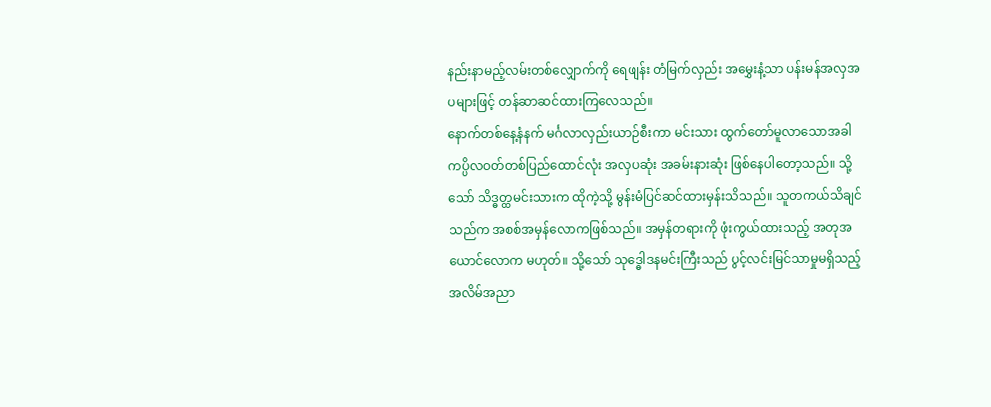နည်းနာမည့်လမ်းတစ်လျှောက်ကို ရေဖျန်း တံမြက်လှည်း အမွှေးနံ့သာ ပန်းမန်အလှအပများဖြင့် တန်ဆာဆင်ထားကြလေသည်။
နောက်တစ်နေ့နံနက် မင်္ဂလာလှည်းယာဉ်စီးကာ မင်းသား ထွက်တော်မူလာသောအခါ ကပ္ပိလဝတ်တစ်ပြည်ထောင်လုံး အလှပဆုံး အခမ်းနားဆုံး ဖြစ်နေပါတော့သည်။ သို့သော် သိဒ္ဓတ္ထမင်းသားက ထိုကဲ့သို့ မွန်းမံပြင်ဆင်ထားမှန်းသိသည်။ သူတကယ်သိချင်သည်က အစစ်အမှန်လောကဖြစ်သည်။ အမှန်တရားကို ဖုံးကွယ်ထားသည့် အတုအယောင်လောက မဟုတ်။ သို့သော် သုဒ္ဓေါဒနမင်းကြီးသည် ပွင့်လင်းမြင်သာမှုမရှိသည့် အလိမ်အညာ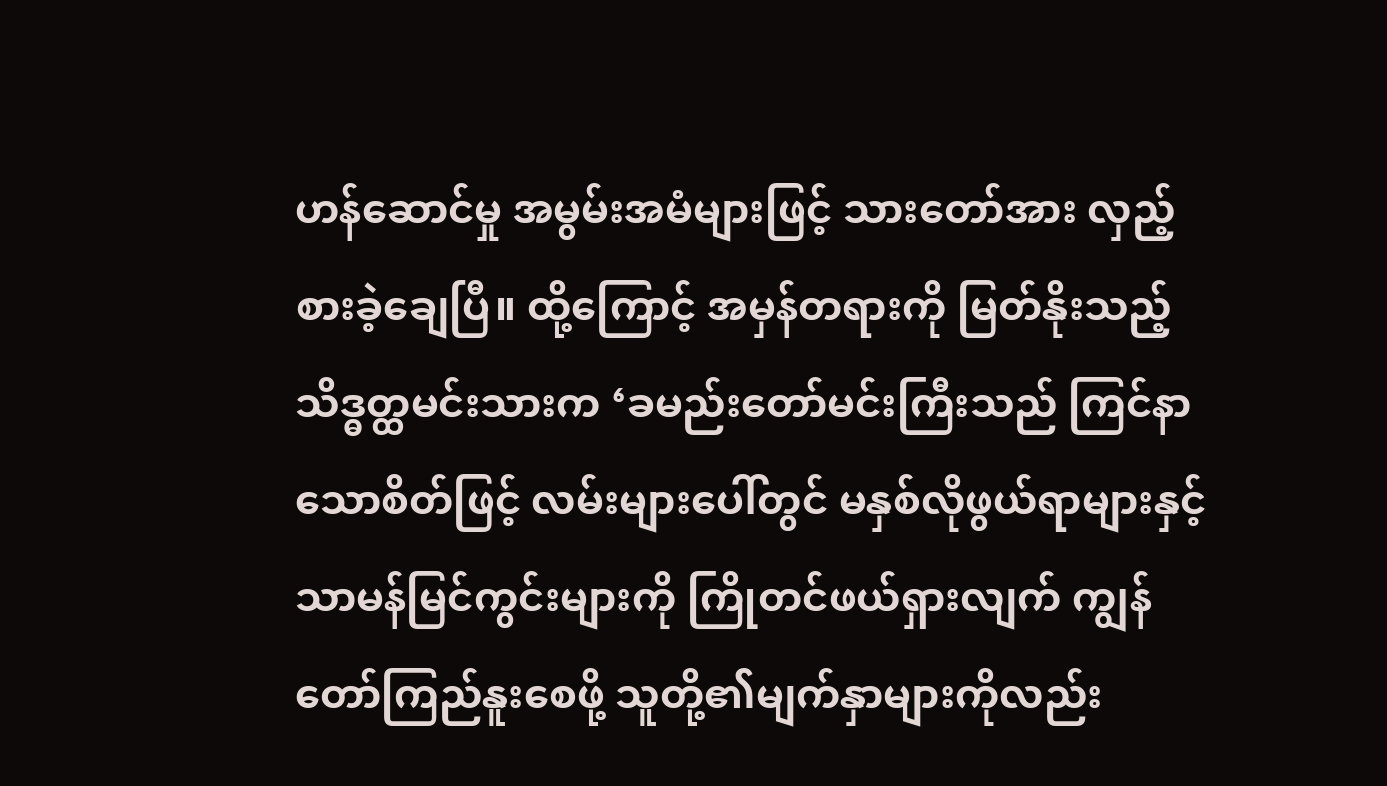ဟန်ဆောင်မှု အမွမ်းအမံများဖြင့် သားတော်အား လှည့်စားခဲ့ချေပြီ။ ထို့ကြောင့် အမှန်တရားကို မြတ်နိုးသည့် သိဒ္ဓတ္ထမင်းသားက ‘ခမည်းတော်မင်းကြီးသည် ကြင်နာသောစိတ်ဖြင့် လမ်းများပေါ်တွင် မနှစ်လိုဖွယ်ရာများနှင့် သာမန်မြင်ကွင်းများကို ကြိုတင်ဖယ်ရှားလျက် ကျွန်တော်ကြည်နူးစေဖို့ သူတို့၏မျက်နှာများကိုလည်း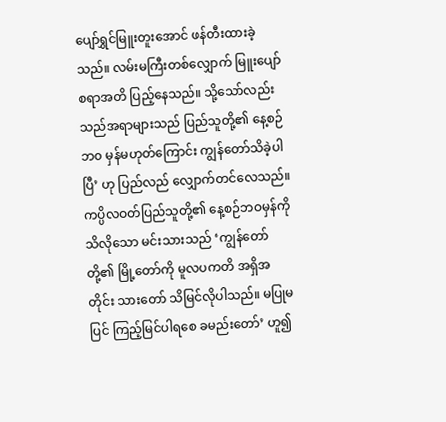ပျော်ရွှင်မြူးတူးအောင် ဖန်တီးထားခဲ့သည်။ လမ်းမကြီးတစ်လျှောက် မြူးပျော်စရာအတိ ပြည့်နေသည်။ သို့သော်လည်း သည်အရာများသည် ပြည်သူတို့၏ နေ့စဉ်ဘ၀ မှန်မဟုတ်ကြောင်း ကျွန်တော်သိခဲ့ပါပြီ’ ဟု ပြည်လည် လျှောက်တင်လေသည်။
ကပ္ပိလဝတ်ပြည်သူတို့၏ နေ့စဉ်ဘဝမှန်ကို သိလိုသော မင်းသားသည် ‘ကျွန်တော်တို့၏ မြို့တော်ကို မူလပကတိ အရှိအတိုင်း သားတော် သိမြင်လိုပါသည်။ မပြုမပြင် ကြည့်မြင်ပါရစေ ခမည်းတော်’ ဟူ၍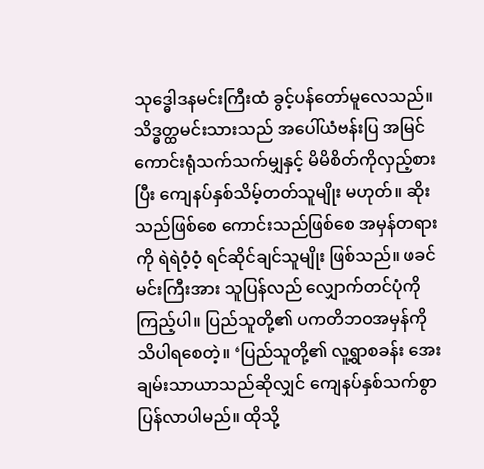သုဒ္ဓေါဒနမင်းကြီးထံ ခွင့်ပန်တော်မူလေသည်။
သိဒ္ဓတ္ထမင်းသားသည် အပေါ်ယံဗန်းပြ အမြင်ကောင်းရုံသက်သက်မျှနှင့် မိမိစိတ်ကိုလှည့်စားပြီး ကျေနပ်နှစ်သိမ့်တတ်သူမျိုး မဟုတ်။ ဆိုးသည်ဖြစ်စေ ကောင်းသည်ဖြစ်စေ အမှန်တရားကို ရဲရဲဝံ့ဝံ့ ရင်ဆိုင်ချင်သူမျိုး ဖြစ်သည်။ ဖခင်မင်းကြီးအား သူပြန်လည် လျှောက်တင်ပုံကိုကြည့်ပါ။ ပြည်သူတို့၏ ပကတိဘဝအမှန်ကို သိပါရစေတဲ့။ ‘ပြည်သူတို့၏ လူ့ရွာစခန်း အေးချမ်းသာယာသည်ဆိုလျှင် ကျေနပ်နှစ်သက်စွာ ပြန်လာပါမည်။ ထိုသို့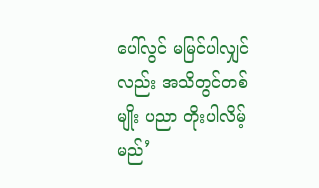ပေါ်လွင် မမြင်ပါလျှင်လည်း အသိတွင်တစ်မျိုး ပညာ တိုးပါလိမ့်မည်’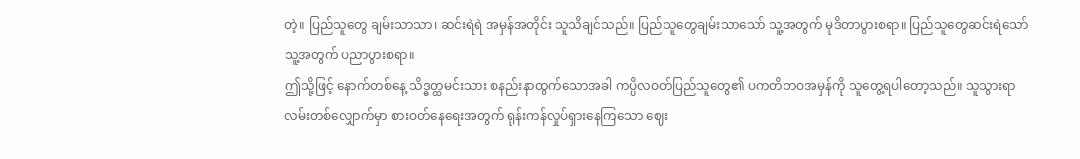တဲ့။ ပြည်သူတွေ ချမ်းသာသာ၊ ဆင်းရဲရဲ အမှန်အတိုင်း သူသိချင်သည်။ ပြည်သူတွေချမ်းသာသော် သူ့အတွက် မုဒိတာပွားစရာ။ ပြည်သူတွေဆင်းရဲသော် သူ့အတွက် ပညာပွားစရာ။
ဤသို့ဖြင့် နောက်တစ်နေ့ သိဒ္ဓတ္ထမင်းသား စနည်းနာထွက်သောအခါ ကပ္ပိလဝတ်ပြည်သူတွေ၏ ပကတိဘဝအမှန်ကို သူတွေ့ရပါတော့သည်။ သူသွားရာလမ်းတစ်လျှောက်မှာ စားဝတ်နေရေးအတွက် ရုန်းကန်လှုပ်ရှားနေကြသော ဈေး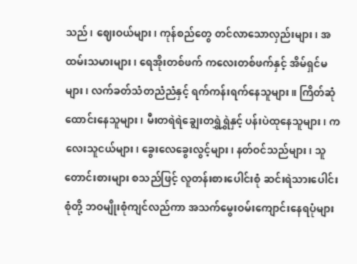သည်၊ ဈေးဝယ်များ၊ ကုန်စည်တွေ တင်လာသောလှည်းများ၊ အထမ်းသမားများ၊ ရေအိုးတစ်ဖက် ကလေးတစ်ဖက်နှင့် အိမ်ရှင်မများ၊ လက်ခတ်သံတညံညံနှင့် ရက်ကန်းရက်နေသူများ။ ကြိတ်ဆုံထောင်းနေသူများ၊ မီးတရဲရဲချွေးတရွှဲရွှဲနှင့် ပန်းပဲထုနေသူများ၊ ကလေးသူငယ်များ၊ ခွေးလေခွေးလွင့်များ၊ နတ်ဝင်သည်များ၊ သူတောင်းစားများ စသည်ဖြင့် လူတန်းစားပေါင်းစုံ ဆင်းရဲသားပေါင်းစုံတို့ ဘဝမျိုးစုံကျင်လည်ကာ အသက်မွေးဝမ်းကျောင်းနေရပုံများ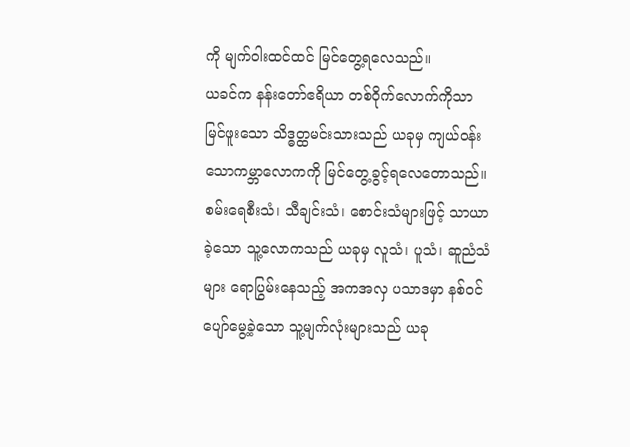ကို မျက်ဝါးထင်ထင် မြင်တွေ့ရလေသည်။
ယခင်က နန်းတော်ဧရိယာ တစ်ဝိုက်လောက်ကိုသာ မြင်ဖူးသော သိဒ္ဓတ္ထမင်းသားသည် ယခုမှ ကျယ်ဝန်းသောကမ္ဘာလောကကို မြင်တွေ့ခွင့်ရလေတောသည်။ စမ်းရေစီးသံ၊ သီချင်းသံ၊ စောင်းသံများဖြင့် သာယာခဲ့သော သူ့လောကသည် ယခုမှ လူသံ၊ ပူသံ၊ ဆူညံသံများ ရောပြွမ်းနေသည့် အကအလှ ပသာဒမှာ နစ်ဝင်ပျော်မွေ့ခဲ့သော သူ့မျက်လုံးများသည် ယခု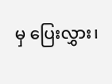မှ ပြေးလွှား၊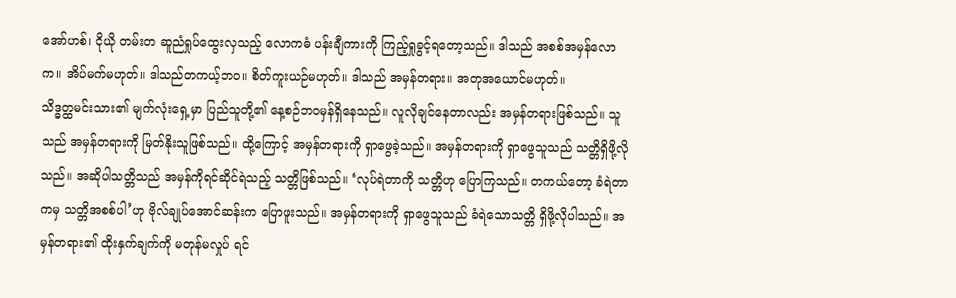အော်ဟစ်၊ ငိုယို တမ်းတ ဆူညံရှုပ်ထွေးလှသည့် လောကဓံ ပန်းချီကားကို ကြည့်ရှုခွင့်ရတော့သည်။ ဒါသည် အစစ်အမှန်လောက။ အိပ်မက်မဟုတ်။ ဒါသည်တကယ့်ဘဝ။ စိတ်ကူးယဉ်မဟုတ်။ ဒါသည် အမှန်တရား။ အတုအယောင်မဟုတ်။
သိဒ္ဓတ္ထမင်းသား၏ မျက်လုံးရှေ့မှာ ပြည်သူတို့၏ နေ့စဉ်ဘဝမှန်ရှိနေသည်။ လူလိုချင်နေတာလည်း အမှန်တရားဖြစ်သည်။ သူသည် အမှန်တရားကို မြတ်နိုးသူဖြစ်သည်။ ထို့ကြောင့် အမှန်တရားကို ရှာဖွေခဲ့သည်။ အမှန်တရားကို ရှာဖွေသူသည် သတ္တိရှိဖို့လိုသည်။ အဆိုပါသတ္တိသည် အမှန်ကိုရင်ဆိုင်ရဲသည့် သတ္တိဖြစ်သည်။ ‘လုပ်ရဲတာကို သတ္တိဟု ပြောကြသည်။ တကယ်တော့ ခံရဲတာကမှ သတ္တိအစစ်ပါ’ဟု ဗိုလ်ချုပ်အောင်ဆန်းက ပြောဖူးသည်။ အမှန်တရားကို ရှာဖွေသူသည် ခံရဲသောသတ္တိ ရှိဖို့လိုပါသည်။ အမှန်တရား၏ ထိုးနှက်ချက်ကို မတုန်မလှုပ် ရင်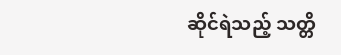ဆိုင်ရဲသည့် သတ္တိ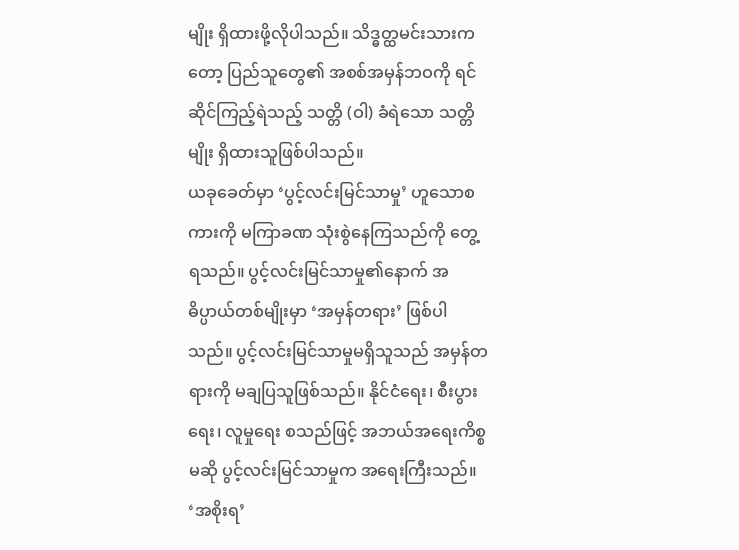မျိုး ရှိထားဖို့လိုပါသည်။ သိဒ္ဓတ္ထမင်းသားကတော့ ပြည်သူတွေ၏ အစစ်အမှန်ဘဝကို ရင်ဆိုင်ကြည့်ရဲသည့် သတ္တိ (ဝါ) ခံရဲသော သတ္တိမျိုး ရှိထားသူဖြစ်ပါသည်။
ယခုခေတ်မှာ ‘ပွင့်လင်းမြင်သာမှု’ ဟူသောစကားကို မကြာခဏ သုံးစွဲနေကြသည်ကို တွေ့ရသည်။ ပွင့်လင်းမြင်သာမှု၏နောက် အဓိပ္ပာယ်တစ်မျိုးမှာ ‘အမှန်တရား’ ဖြစ်ပါသည်။ ပွင့်လင်းမြင်သာမှုမရှိသူသည် အမှန်တရားကို မချပြသူဖြစ်သည်။ နိုင်ငံရေး၊ စီးပွားရေး၊ လူမှုရေး စသည်ဖြင့် အဘယ်အရေးကိစ္စမဆို ပွင့်လင်းမြင်သာမှုက အရေးကြီးသည်။ ‘အစိုးရ’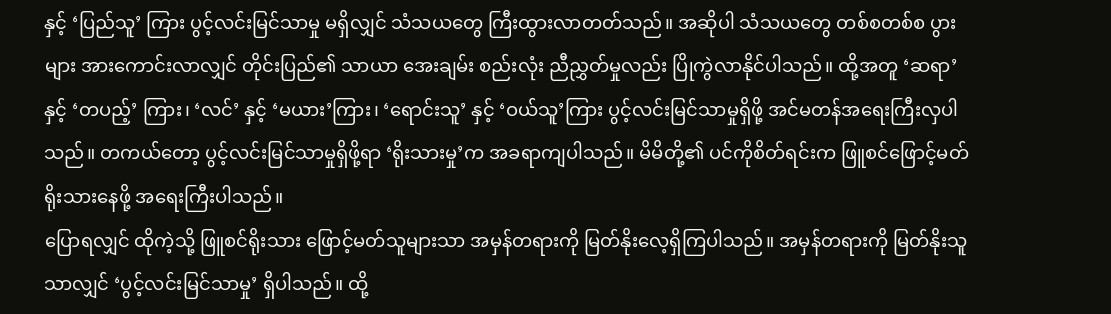နှင့် ‘ပြည်သူ’ ကြား ပွင့်လင်းမြင်သာမှု မရှိလျှင် သံသယတွေ ကြီးထွားလာတတ်သည်။ အဆိုပါ သံသယတွေ တစ်စတစ်စ ပွားများ အားကောင်းလာလျှင် တိုင်းပြည်၏ သာယာ အေးချမ်း စည်းလုံး ညီညွှတ်မှုလည်း ပြိုကွဲလာနိုင်ပါသည်။ ထို့အတူ ‘ဆရာ’ နှင့် ‘တပည့်’ ကြား၊ ‘လင်’ နှင့် ‘မယား’ကြား၊ ‘ရောင်းသူ’ နှင့် ‘ဝယ်သူ’ကြား ပွင့်လင်းမြင်သာမှုရှိဖို့ အင်မတန်အရေးကြီးလှပါသည်။ တကယ်တော့ ပွင့်လင်းမြင်သာမှုရှိဖို့ရာ ‘ရိုးသားမှု’က အခရာကျပါသည်။ မိမိတို့၏ ပင်ကိုစိတ်ရင်းက ဖြူစင်ဖြောင့်မတ် ရိုးသားနေဖို့ အရေးကြီးပါသည်။
ပြောရလျှင် ထိုကဲ့သို့ ဖြူစင်ရိုးသား ဖြောင့်မတ်သူများသာ အမှန်တရားကို မြတ်နိုးလေ့ရှိကြပါသည်။ အမှန်တရားကို မြတ်နိုးသူသာလျှင် ‘ပွင့်လင်းမြင်သာမှု’ ရှိပါသည်။ ထို့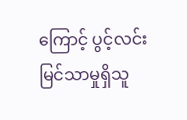ကြောင့် ပွင့်လင်းမြင်သာမှုရှိသူ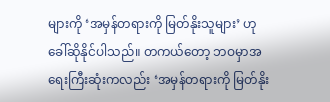များကို ‘အမှန်တရားကို မြတ်နိုးသူများ’ ဟု ခေါ်ဆိုနိုင်ပါသည်။ တကယ်တော့ ဘဝမှာအရေးကြီးဆုံးကလည်း ‘အမှန်တရားကို မြတ်နိုး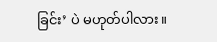ခြင်း’ ပဲ မဟုတ်ပါလား။